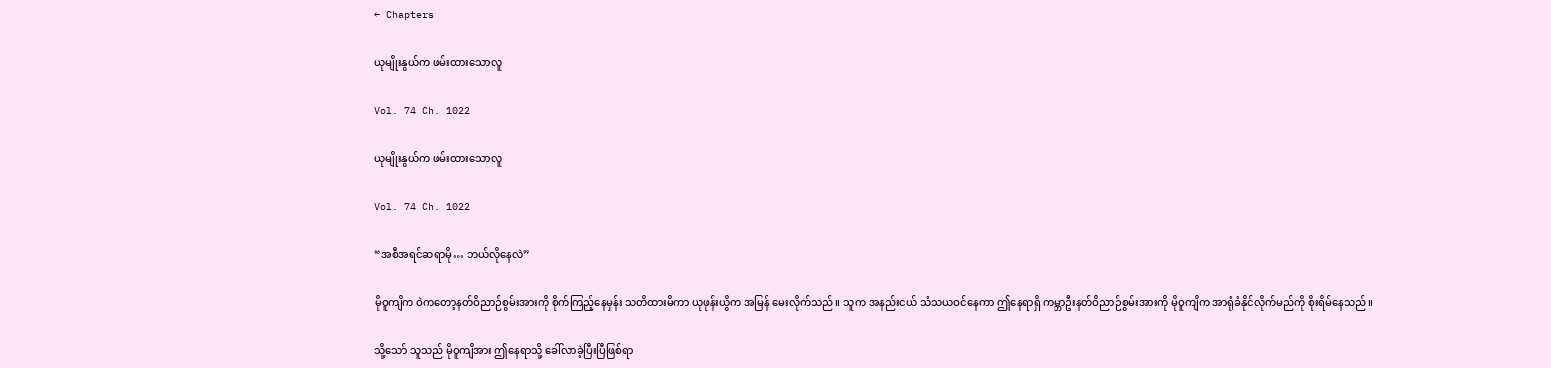← Chapters

ယုမျိုးနွယ်က ဖမ်းထားသောလူ

Vol. 74 Ch. 1022

ယုမျိုးနွယ်က ဖမ်းထားသောလူ

Vol. 74 Ch. 1022

“အစီအရင်ဆရာမို… ဘယ်လိုနေလဲ”

မိုဝူကျိက ဝဲကတော့နတ်ဝိညာဉ်စွမ်းအားကို စိုက်ကြည့်နေမှန်း သတိထားမိကာ ယုဖုန်းယွိက အမြန် မေးလိုက်သည်။ သူက အနည်းငယ် သံသယဝင်နေကာ ဤနေရာရှိ ကမ္ဘာဦးနတ်ဝိညာဉ်စွမ်းအားကို မိုဝူကျိက အာရုံခံနိုင်လိုက်မည်ကို စိုးရိမ်နေသည်။

သို့သော် သူသည် မိုဝူကျိအား ဤနေရာသို့ ခေါ်လာခဲ့ပြီးပြီဖြစ်ရာ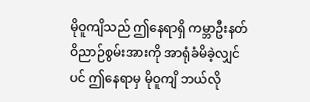မိုဝူကျိသည် ဤနေရာရှိ ကမ္ဘာဦးနတ်ဝိညာဉ်စွမ်းအားကို အာရုံခံမိခဲ့လျှင်ပင် ဤနေရာမှ မိုဝူကျိ ဘယ်လို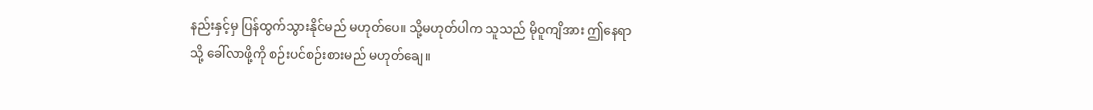နည်းနှင့်မှ ပြန်ထွက်သွားနိုင်မည် မဟုတ်ပေ။ သို့မဟုတ်ပါက သူသည် မိုဝူကျိအား ဤနေရာသို့ ခေါ်လာဖို့ကို စဉ်းပင်စဉ်းစားမည် မဟုတ်ချေ။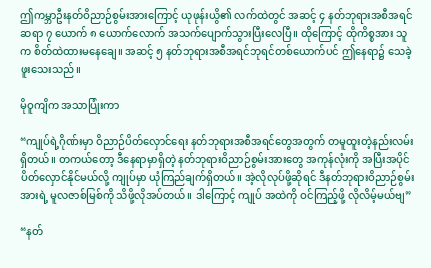ဤကမ္ဘာဦးနတ်ဝိညာဉ်စွမ်းအားကြောင့် ယုဖုန်းယွိ၏ လက်ထဲတွင် အဆင့် ၄ နတ်ဘုရားအစီအရင်ဆရာ ၇ ယောက် ၈ ယောက်လောက် အသက်ပျောက်သွားပြီးလေပြီ။ ထိုကြောင့် ထိုကိစ္စအား သူက စိတ်ထဲထားမနေချေ။ အဆင့် ၅ နတ်ဘုရားအစီအရင်ဘုရင်တစ်ယောက်ပင် ဤနေရာ၌ သေခဲ့ဖူးသေးသည်။

မိုဝူကျိက အသာပြုံးကာ

“ကျုပ်ရဲ့ဂိုဏ်းမှာ ဝိညာဉ်ပိတ်လှောင်ရေး နတ်ဘုရားအစီအရင်တွေအတွက် တမူထူးတဲ့နည်းလမ်း ရှိတယ်။ တကယ်တော့ ဒီနေရာမှာရှိတဲ့ နတ်ဘုရားဝိညာဉ်စွမ်းအားတွေ အကုန်လုံးကို အပြီးအပိုင် ပိတ်လှောင်နိုင်မယ်လို့ ကျုပ်မှာ ယုံကြည်ချက်ရှိတယ်။ အဲ့လိုလုပ်ဖို့ဆိုရင် ဒီနတ်ဘုရားဝိညာဉ်စွမ်းအားရဲ့ မူလဇာစ်မြစ်ကို သိဖို့လိုအပ်တယ်။ ဒါကြောင့် ကျုပ် အထဲကို ဝင်ကြည့်ဖို့ လိုလိမ့်မယ်ဗျ”

“နတ်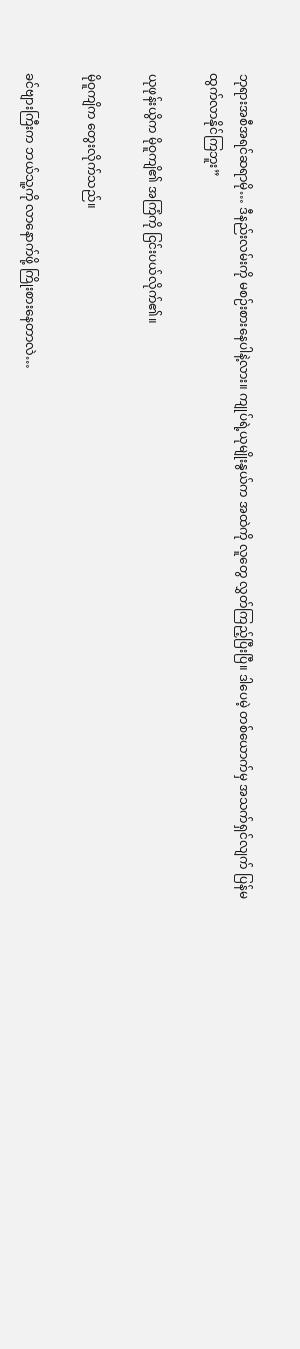ဘုရားအစီအရင်ဆရာမို… ဒီနည်းလမ်းကို မစဉ်းစားနေပါနဲ့လား။ ကျုပ်ရဲ့ယုမျိုးနွယ်က အထဲကို လူတွေ လွှတ်ကြည့်ပြီးပြီ။ ဒါပေမဲ့ တစ်ယောက်မှ အသက်ရှင်လျက် ပြန်မထွက်လာနိုင်ကြဘူး”

ယုဖုန်းယွိက မိုဝူကျိ၏ အကြံကို ငြင်းပယ်လိုက်၏။

မိုဝူကျိက တွေးလိုက်သည်။

ခင်ဗျားကြီးက ဘယ်သူ့ကို လာနောက်ဖို့ ကြိုးစားနေတာလဲ…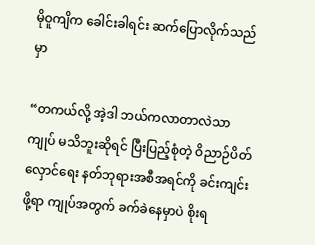မိုဝူကျိက ခေါင်းခါရင်း ဆက်ပြောလိုက်သည်မှာ

“တကယ်လို့ အဲ့ဒါ ဘယ်ကလာတာလဲသာ ကျုပ် မသိဘူးဆိုရင် ပြီးပြည့်စုံတဲ့ ဝိညာဉ်ပိတ်လှောင်ရေး နတ်ဘုရားအစီအရင်ကို ခင်းကျင်းဖို့ရာ ကျုပ်အတွက် ခက်ခဲနေမှာပဲ စိုးရ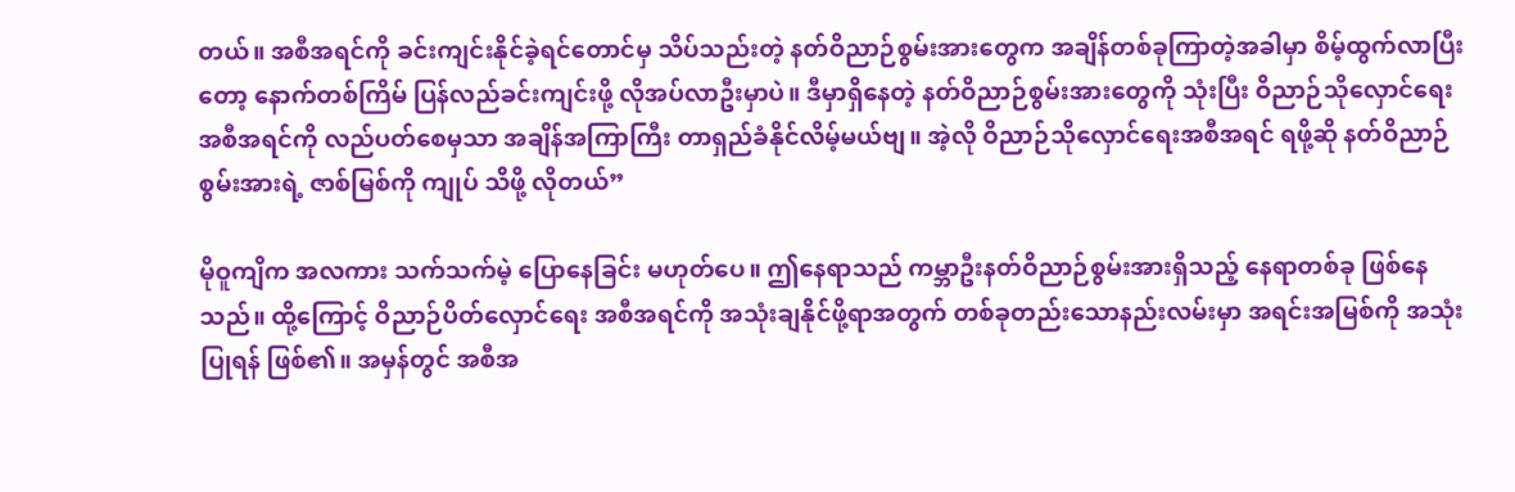တယ်။ အစီအရင်ကို ခင်းကျင်းနိုင်ခဲ့ရင်တောင်မှ သိပ်သည်းတဲ့ နတ်ဝိညာဉ်စွမ်းအားတွေက အချိန်တစ်ခုကြာတဲ့အခါမှာ စိမ့်ထွက်လာပြီးတော့ နောက်တစ်ကြိမ် ပြန်လည်ခင်းကျင်းဖို့ လိုအပ်လာဦးမှာပဲ။ ဒီမှာရှိနေတဲ့ နတ်ဝိညာဉ်စွမ်းအားတွေကို သုံးပြီး ဝိညာဉ်သိုလှောင်ရေးအစီအရင်ကို လည်ပတ်စေမှသာ အချိန်အကြာကြီး တာရှည်ခံနိုင်လိမ့်မယ်ဗျ။ အဲ့လို ဝိညာဉ်သိုလှောင်ရေးအစီအရင် ရဖို့ဆို နတ်ဝိညာဉ်စွမ်းအားရဲ့ ဇာစ်မြစ်ကို ကျုပ် သိဖို့ လိုတယ်”

မိုဝူကျိက အလကား သက်သက်မဲ့ ပြောနေခြင်း မဟုတ်ပေ။ ဤနေရာသည် ကမ္ဘာဦးနတ်ဝိညာဉ်စွမ်းအားရှိသည့် နေရာတစ်ခု ဖြစ်နေသည်။ ထို့ကြောင့် ဝိညာဉ်ပိတ်လှောင်ရေး အစီအရင်ကို အသုံးချနိုင်ဖို့ရာအတွက် တစ်ခုတည်းသောနည်းလမ်းမှာ အရင်းအမြစ်ကို အသုံးပြုရန် ဖြစ်၏။ အမှန်တွင် အစီအ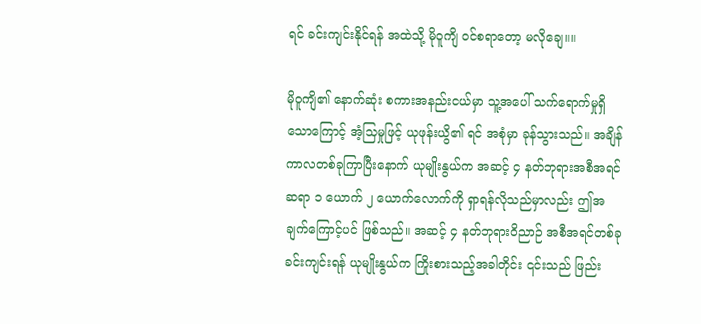ရင် ခင်းကျင်းနိုင်ရန် အထဲသို့ မိုဝူကျိ ဝင်စရာတော့ မလိုချေ။။

မိုဝူကျိ၏ နောက်ဆုံး စကားအနည်းငယ်မှာ သူ့အပေါ် သက်ရောက်မှုရှိသောကြောင့် အံ့သြမှုဖြင့် ယုဖုန်းယွိ၏ ရင် အစုံမှာ ခုန်သွားသည်။ အချိန်ကာလတစ်ခုကြာပြီးနောက် ယုမျိုးနွယ်က အဆင့် ၄ နတ်ဘုရားအစီအရင်ဆရာ ၁ ယောက် ၂ ယောက်လောက်ကို ရှာရန်လိုသည်မှာလည်း ဤအချက်ကြောင့်ပင် ဖြစ်သည်။ အဆင့် ၄ နတ်ဘုရားဝိညာဉ် အစီအရင်တစ်ခု ခင်းကျင်းရန် ယုမျိုးနွယ်က ကြိုးစားသည့်အခါတိုင်း ၎င်းသည် ဖြည်း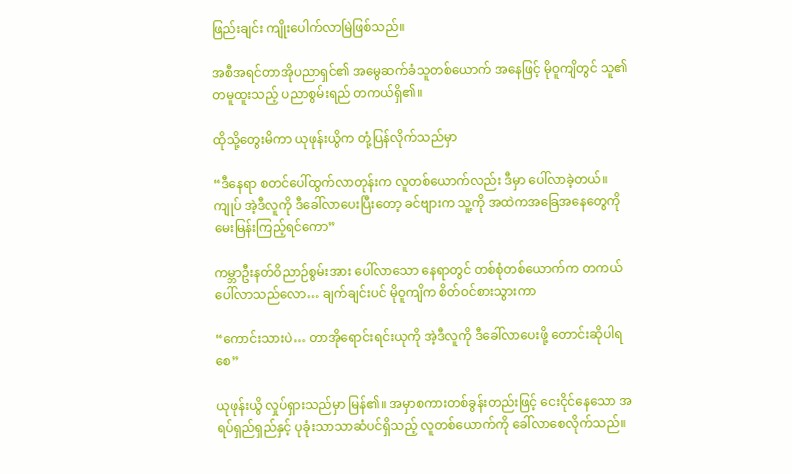ဖြည်းချင်း ကျိုးပေါက်လာမြဲဖြစ်သည်။

အစီအရင်တာအိုပညာရှင်၏ အမွေဆက်ခံသူတစ်ယောက် အနေဖြင့် မိုဝူကျိတွင် သူ၏ တမူထူးသည့် ပညာစွမ်းရည် တကယ်ရှိ၏။

ထိုသို့တွေးမိကာ ယုဖုန်းယွိက တုံ့ပြန်လိုက်သည်မှာ

“ဒီနေရာ စတင်ပေါ်ထွက်လာတုန်းက လူတစ်ယောက်လည်း ဒီမှာ ပေါ်လာခဲ့တယ်။ ကျုပ် အဲ့ဒီလူကို ဒီခေါ်လာပေးပြီးတော့ ခင်ဗျားက သူ့ကို အထဲကအခြေအနေတွေကို မေးမြန်းကြည့်ရင်ကော”

ကမ္ဘာဦးနတ်ဝိညာဉ်စွမ်းအား ပေါ်လာသော နေရာတွင် တစ်စုံတစ်ယောက်က တကယ်ပေါ်လာသည်လော… ချက်ချင်းပင် မိုဝူကျိက စိတ်ဝင်စားသွားကာ

“ကောင်းသားပဲ… တာအိုရောင်းရင်းယုကို အဲ့ဒီလူကို ဒီခေါ်လာပေးဖို့ တောင်းဆိုပါရစေ”

ယုဖုန်းယွိ လှုပ်ရှားသည်မှာ မြန်၏။ အမှာစကားတစ်ခွန်းတည်းဖြင့် ငေးငိုင်နေသော အရပ်ရှည်ရှည်နှင့် ပုခုံးသာသာဆံပင်ရှိသည့် လူတစ်ယောက်ကို ခေါ်လာစေလိုက်သည်။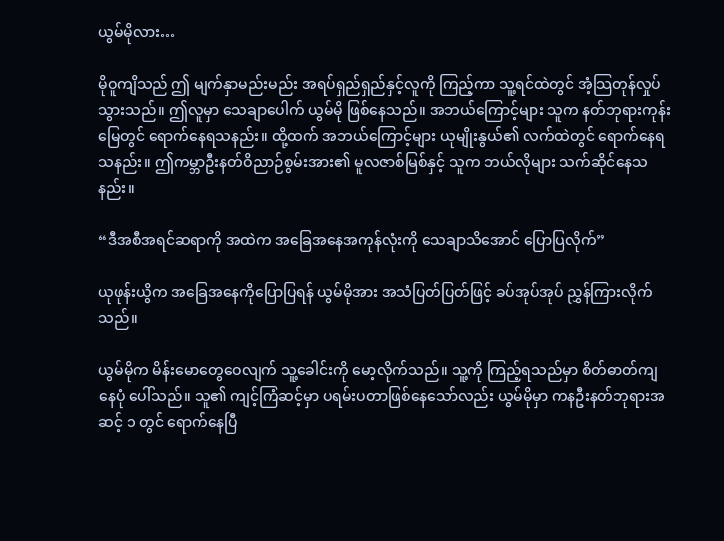ယွမ်မိုလား…

မိုဝူကျိသည် ဤ မျက်နှာမည်းမည်း အရပ်ရှည်ရှည်နှင့်လူကို ကြည့်ကာ သူ့ရင်ထဲတွင် အံ့သြတုန်လှုပ်သွားသည်။ ဤလူမှာ သေချာပေါက် ယွမ်မို ဖြစ်နေသည်။ အဘယ်ကြောင့်များ သူက နတ်ဘုရားကုန်းမြေတွင် ရောက်နေရသနည်း။ ထို့ထက် အဘယ်ကြောင့်များ ယုမျိုးနွယ်၏ လက်ထဲတွင် ရောက်နေရသနည်း။ ဤကမ္ဘာဦးနတ်ဝိညာဉ်စွမ်းအား၏ မူလဇာစ်မြစ်နှင့် သူက ဘယ်လိုများ သက်ဆိုင်နေသနည်း။

“ဒီအစီအရင်ဆရာကို အထဲက အခြေအနေအကုန်လုံးကို သေချာသိအောင် ပြောပြလိုက်”

ယုဖုန်းယွိက အခြေအနေကိုပြောပြရန် ယွမ်မိုအား အသံပြတ်ပြတ်ဖြင့် ခပ်အုပ်အုပ် ညွှန်ကြားလိုက်သည်။

ယွမ်မိုက မိန်းမောတွေဝေလျက် သူ့ခေါင်းကို မော့လိုက်သည်။ သူ့ကို ကြည့်ရသည်မှာ စိတ်ဓာတ်ကျနေပုံ ပေါ်သည်။ သူ၏ ကျင့်ကြံဆင့်မှာ ပရမ်းပတာဖြစ်နေသော်လည်း ယွမ်မိုမှာ ကနဦးနတ်ဘုရားအဆင့် ၁ တွင် ရောက်နေပြီ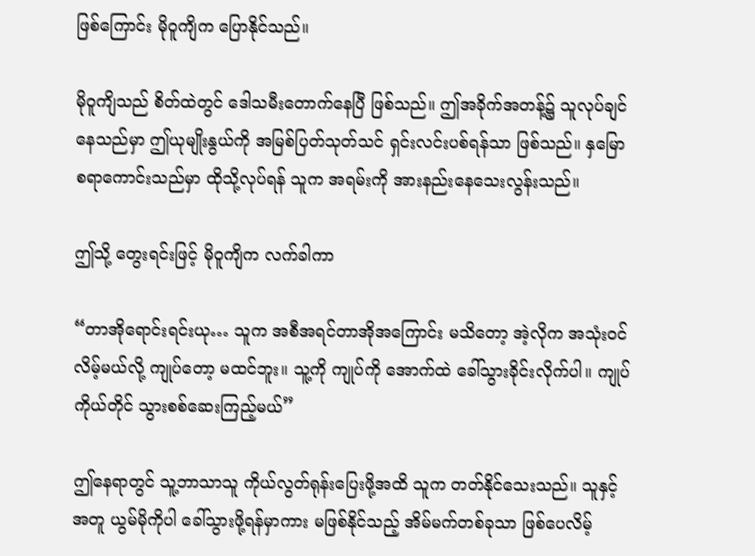ဖြစ်ကြောင်း မိုဝူကျိက ပြောနိုင်သည်။

မိုဝူကျိသည် စိတ်ထဲတွင် ဒေါသမီးတောက်နေပြီ ဖြစ်သည်။ ဤအခိုက်အတန့်၌ သူလုပ်ချင်နေသည်မှာ ဤယုမျိုးနွယ်ကို အမြစ်ပြတ်သုတ်သင် ရှင်းလင်းပစ်ရန်သာ ဖြစ်သည်။ နှမြောစရာကောင်းသည်မှာ ထိုသို့လုပ်ရန် သူက အရမ်းကို အားနည်းနေသေးလွန်းသည်။

ဤသို့ တွေးရင်းဖြင့် မိုဝူကျိက လက်ခါကာ

“တာအိုရောင်းရင်းယု… သူက အစီအရင်တာအိုအကြောင်း မသိတော့ အဲ့လိုက အသုံးဝင်လိမ့်မယ်လို့ ကျုပ်တော့ မထင်ဘူး။ သူ့ကို ကျုပ်ကို အောက်ထဲ ခေါ်သွားခိုင်းလိုက်ပါ။ ကျုပ် ကိုယ်တိုင် သွားစစ်ဆေးကြည့်မယ်”

ဤနေရာတွင် သူ့ဘာသာသူ ကိုယ်လွတ်ရုန်းပြေးဖို့အထိ သူက တတ်နိုင်သေးသည်။ သူနှင့်အတူ ယွမ်မိုကိုပါ ခေါ်သွားဖို့ရန်မှာကား မဖြစ်နိုင်သည့် အိမ်မက်တစ်ခုသာ ဖြစ်ပေလိမ့်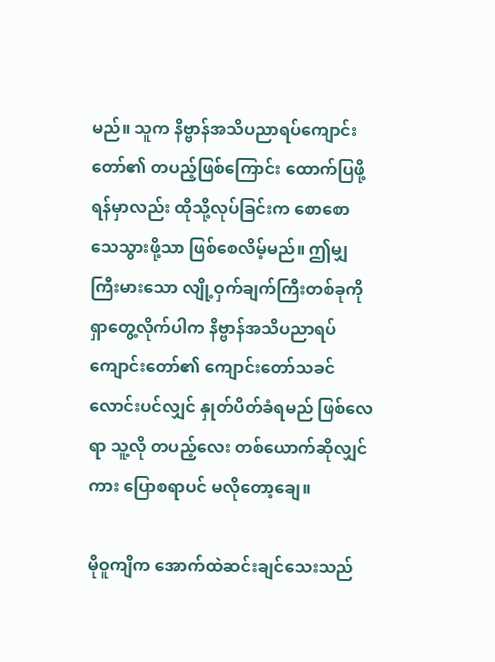မည်။ သူက နိဗ္ဗာန်အသိပညာရပ်ကျောင်းတော်၏ တပည့်ဖြစ်ကြောင်း ထောက်ပြဖို့ရန်မှာလည်း ထိုသို့လုပ်ခြင်းက စောစောသေသွားဖို့သာ ဖြစ်စေလိမ့်မည်။ ဤမျှ ကြီးမားသော လျို့ဝှက်ချက်ကြီးတစ်ခုကို ရှာတွေ့လိုက်ပါက နိဗ္ဗာန်အသိပညာရပ် ကျောင်းတော်၏ ကျောင်းတော်သခင်လောင်းပင်လျှင် နှုတ်ပိတ်ခံရမည် ဖြစ်လေရာ သူ့လို တပည့်လေး တစ်ယောက်ဆိုလျှင်ကား ပြောစရာပင် မလိုတော့ချေ။

မိုဝူကျိက အောက်ထဲဆင်းချင်သေးသည်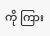ကို ကြား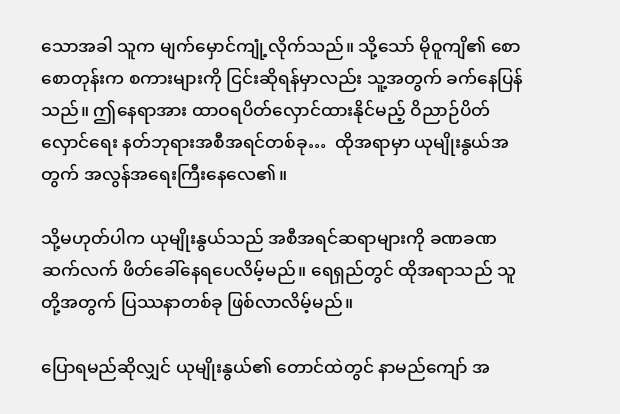သောအခါ သူက မျက်မှောင်ကျုံ့လိုက်သည်။ သို့သော် မိုဝူကျိ၏ စောစောတုန်းက စကားများကို ငြင်းဆိုရန်မှာလည်း သူ့အတွက် ခက်နေပြန်သည်။ ဤနေရာအား ထာဝရပိတ်လှောင်ထားနိုင်မည့် ဝိညာဉ်ပိတ်လှောင်ရေး နတ်ဘုရားအစီအရင်တစ်ခု…  ထိုအရာမှာ ယုမျိုးနွယ်အတွက် အလွန်အရေးကြီးနေလေ၏။

သို့မဟုတ်ပါက ယုမျိုးနွယ်သည် အစီအရင်ဆရာများကို ခဏခဏ ဆက်လက် ဖိတ်ခေါ်နေရပေလိမ့်မည်။ ရေရှည်တွင် ထိုအရာသည် သူတို့အတွက် ပြဿနာတစ်ခု ဖြစ်လာလိမ့်မည်။

ပြောရမည်ဆိုလျှင် ယုမျိုးနွယ်၏ တောင်ထဲတွင် နာမည်ကျော် အ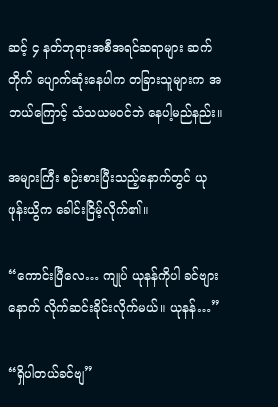ဆင့် ၄ နတ်ဘုရားအစီအရင်ဆရာများ ဆက်တိုက် ပျောက်ဆုံးနေပါက တခြားသူများက အဘယ်ကြောင့် သံသယမဝင်ဘဲ နေပါ့မည်နည်း။

အများကြီး စဉ်းစားပြီးသည့်နောက်တွင် ယုဖုန်းယွိက ခေါင်းငြိမ့်လိုက်၏။

“ကောင်းပြီလေ… ကျုပ် ယုနန်ကိုပါ ခင်ဗျားနောက် လိုက်ဆင်းခိုင်းလိုက်မယ်။ ယုနန်…”

“ရှိပါတယ်ခင်ဗျ”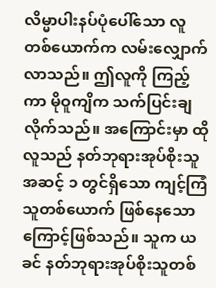လိမ္မာပါးနပ်ပုံပေါ်သော လူတစ်ယောက်က လမ်းလျှောက်လာသည်။ ဤလူကို ကြည့်ကာ မိုဝူကျိက သက်ပြင်းချလိုက်သည်။ အကြောင်းမှာ ထိုလူသည် နတ်ဘုရားအုပ်စိုးသူ အဆင့် ၁ တွင်ရှိသော ကျင့်ကြံသူတစ်ယောက် ဖြစ်နေသောကြောင့်ဖြစ်သည်။ သူက ယခင် နတ်ဘုရားအုပ်စိုးသူတစ်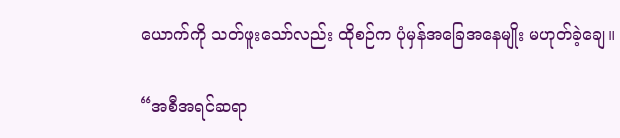ယောက်ကို သတ်ဖူးသော်လည်း ထိုစဉ်က ပုံမှန်အခြေအနေမျိုး မဟုတ်ခဲ့ချေ။

“အစီအရင်ဆရာ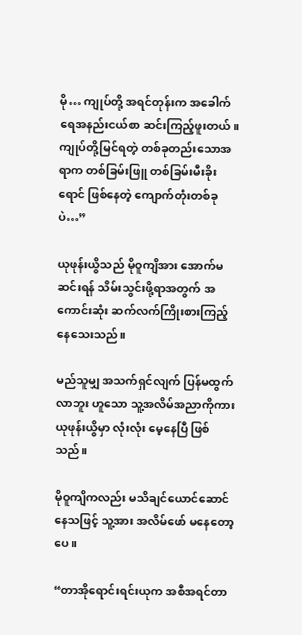မို… ကျုပ်တို့ အရင်တုန်းက အခေါက်ရေအနည်းငယ်စာ ဆင်းကြည့်ဖူးတယ်။ ကျုပ်တို့မြင်ရတဲ့ တစ်ခုတည်းသောအရာက တစ်ခြမ်းဖြူ တစ်ခြမ်းမီးခိုးရောင် ဖြစ်နေတဲ့ ကျောက်တုံးတစ်ခုပဲ…”

ယုဖုန်းယွိသည် မိုဝူကျိအား အောက်မဆင်းရန် သိမ်းသွင်းဖို့ရာအတွက် အကောင်းဆုံး ဆက်လက်ကြိုးစားကြည့်နေသေးသည်။

မည်သူမျှ အသက်ရှင်လျက် ပြန်မထွက်လာဘူး ဟူသော သူ့အလိမ်အညာကိုကား ယုဖုန်းယွိမှာ လုံးလုံး မေ့နေပြီ ဖြစ်သည်။

မိုဝူကျိကလည်း မသိချင်ယောင်ဆောင်နေသဖြင့် သူ့အား အလိမ်ဖော် မနေတော့ပေ။

“တာအိုရောင်းရင်းယုက အစီအရင်တာ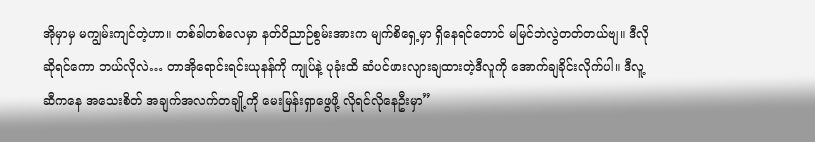အိုမှာမှ မကျွမ်းကျင်တဲ့ဟာ။ တစ်ခါတစ်လေမှာ နတ်ဝိညာဉ်စွမ်းအားက မျက်စိရှေ့မှာ ရှိနေရင်တောင် မမြင်ဘဲလွဲတတ်တယ်ဗျ။ ဒီလိုဆိုရင်ကော ဘယ်လိုလဲ… တာအိုရောင်းရင်းယုနန်ကို ကျုပ်နဲ့ ပုခုံးထိ ဆံပင်ဖားလျားချထားတဲ့ဒီလူကို အောက်ချခိုင်းလိုက်ပါ။ ဒီလူ့ဆီကနေ အသေးစိတ် အချက်အလက်တချို့ကို မေးမြန်းရှာဖွေဖို့ လိုရင်လိုနေဦးမှာ”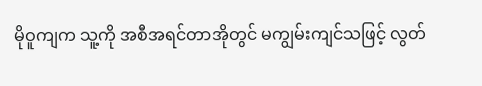မိုဝူကျက သူ့ကို အစီအရင်တာအိုတွင် မကျွမ်းကျင်သဖြင့် လွတ်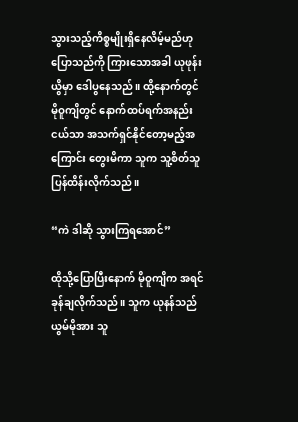သွားသည့်ကိစ္စမျိုးရှိနေလိမ့်မည်ဟု ပြောသည်ကို ကြားသောအခါ ယုဖုန်းယွိမှာ ဒေါပွနေသည်။ ထို့နောက်တွင် မိုဝူကျိတွင် နောက်ထပ်ရက်အနည်းငယ်သာ အသက်ရှင်နိုင်တော့မည့်အကြောင်း တွေးမိကာ သူက သူ့စိတ်သူ ပြန်ထိန်းလိုက်သည်။

“ကဲ ဒါဆို သွားကြရအောင်”

ထိုသို့ပြောပြီးနောက် မိုဝူကျိက အရင်ခုန်ချလိုက်သည်။ သူက ယုနန်သည် ယွမ်မိုအား သူ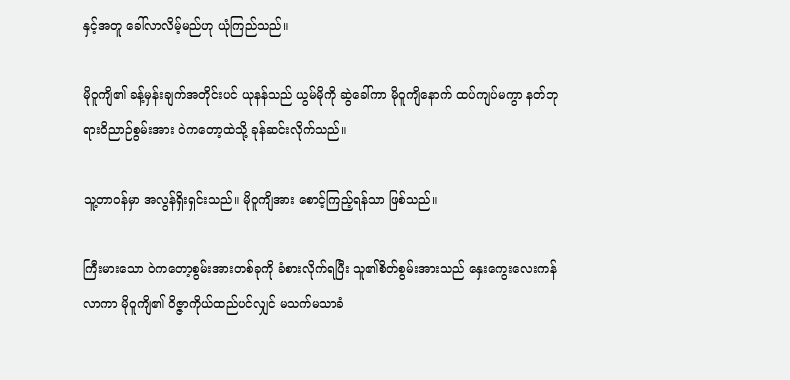နှင့်အတူ ခေါ်လာလိမ့်မည်ဟု ယုံကြည်သည်။

မိုဝူကျိ၏ ခန့်မှန်းချက်အတိုင်းပင် ယုနန်သည် ယွမ်မိုကို ဆွဲခေါ်ကာ မိုဝူကျိနောက် ထပ်ကျပ်မကွာ နတ်ဘုရားဝိညာဉ်စွမ်းအား ဝဲကတော့ထဲသို့ ခုန်ဆင်းလိုက်သည်။

သူ့တာဝန်မှာ အလွန်ရှိးရှင်းသည်။ မိုဝူကျိအား စောင့်ကြည့်ရန်သာ ဖြစ်သည်။

ကြီးမားသော ဝဲကတော့စွမ်းအားတစ်ခုကို ခံစားလိုက်ရပြီး သူ၏စိတ်စွမ်းအားသည် နှေးကွေးလေးကန်လာကာ မိုဝူကျိ၏ ဝိဇ္ဇာကိုယ်ထည်ပင်လျှင် မသက်မသာခံ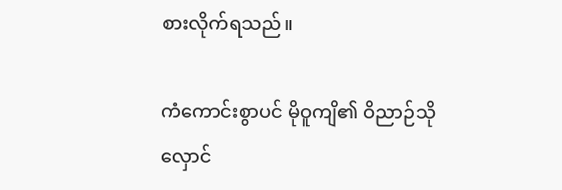စားလိုက်ရသည်။

ကံကောင်းစွာပင် မိုဝူကျိ၏ ဝိညာဉ်သိုလှောင်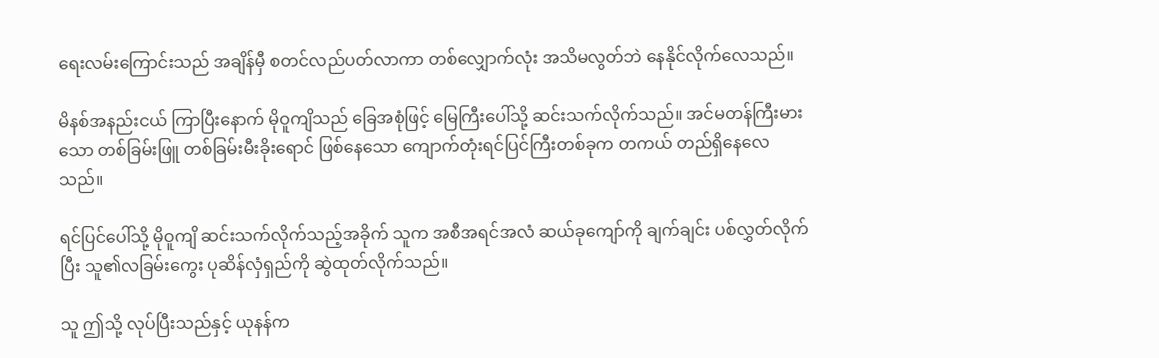ရေးလမ်းကြောင်းသည် အချိန်မှီ စတင်လည်ပတ်လာကာ တစ်လျှောက်လုံး အသိမလွတ်ဘဲ နေနိုင်လိုက်လေသည်။

မိနစ်အနည်းငယ် ကြာပြီးနောက် မိုဝူကျိသည် ခြေအစုံဖြင့် မြေကြီးပေါ်သို့ ဆင်းသက်လိုက်သည်။ အင်မတန်ကြီးမားသော တစ်ခြမ်းဖြူ တစ်ခြမ်းမီးခိုးရောင် ဖြစ်နေသော ကျောက်တုံးရင်ပြင်ကြီးတစ်ခုက တကယ် တည်ရှိနေလေသည်။

ရင်ပြင်ပေါ်သို့ မိုဝူကျိ ဆင်းသက်လိုက်သည့်အခိုက် သူက အစီအရင်အလံ ဆယ်ခုကျော်ကို ချက်ချင်း ပစ်လွှတ်လိုက်ပြီး သူ၏လခြမ်းကွေး ပုဆိန်လှံရှည်ကို ဆွဲထုတ်လိုက်သည်။

သူ ဤသို့ လုပ်ပြီးသည်နှင့် ယုနန်က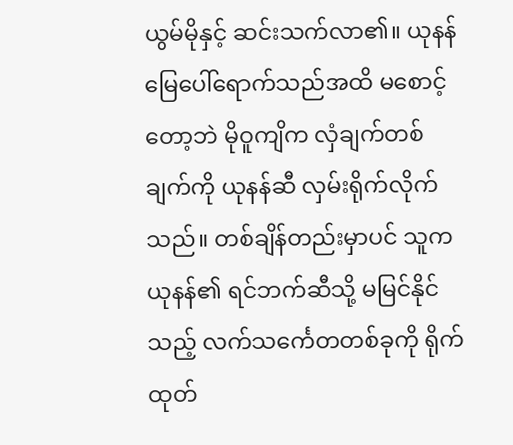ယွမ်မိုနှင့် ဆင်းသက်လာ၏။ ယုနန် မြေပေါ်ရောက်သည်အထိ မစောင့်တော့ဘဲ မိုဝူကျိက လှံချက်တစ်ချက်ကို ယုနန်ဆီ လှမ်းရိုက်လိုက်သည်။ တစ်ချိန်တည်းမှာပင် သူက ယုနန်၏ ရင်ဘက်ဆီသို့ မမြင်နိုင်သည့် လက်သင်္ကေတတစ်ခုကို ရိုက်ထုတ်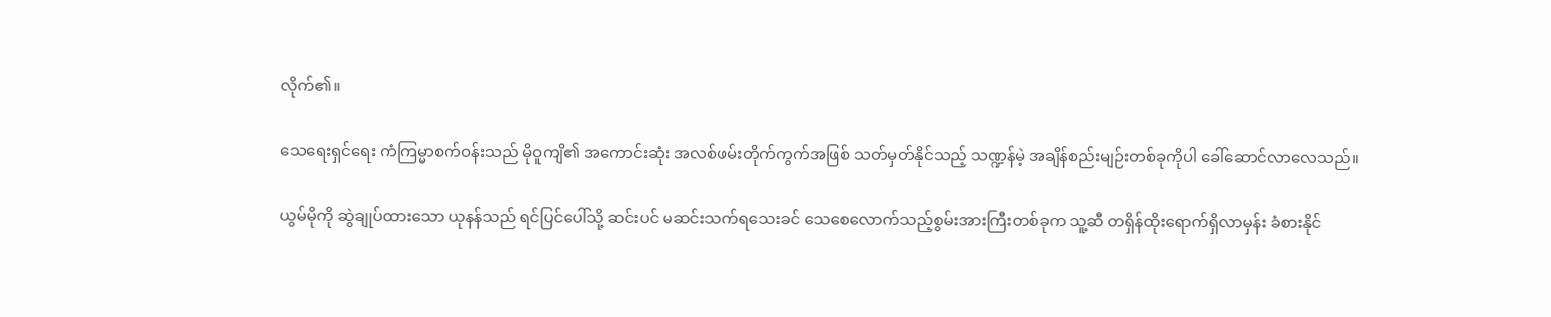လိုက်၏။

သေရေးရှင်ရေး ကံကြမ္မာစက်ဝန်းသည် မိုဝူကျိ၏ အကောင်းဆုံး အလစ်ဖမ်းတိုက်ကွက်အဖြစ် သတ်မှတ်နိုင်သည့် သဏ္ဍန်မဲ့ အချိန်စည်းမျဉ်းတစ်ခုကိုပါ ခေါ်ဆောင်လာလေသည်။

ယွမ်မိုကို ဆွဲချုပ်ထားသော ယုနန်သည် ရင်ပြင်ပေါ်သို့ ဆင်းပင် မဆင်းသက်ရသေးခင် သေစေလောက်သည့်စွမ်းအားကြီးတစ်ခုက သူ့ဆီ တရှိန်ထိုးရောက်ရှိလာမှန်း ခံစားနိုင်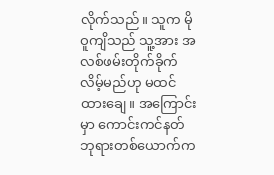လိုက်သည်။ သူက မိုဝူကျိသည် သူ့အား အလစ်ဖမ်းတိုက်ခိုက်လိမ့်မည်ဟု မထင်ထားချေ။ အကြောင်းမှာ ကောင်းကင်နတ်ဘုရားတစ်ယောက်က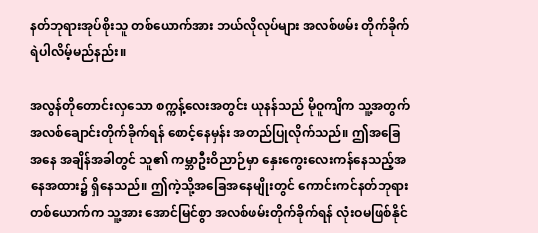နတ်ဘုရားအုပ်စိုးသူ တစ်ယောက်အား ဘယ်လိုလုပ်များ အလစ်ဖမ်း တိုက်ခိုက်ရဲပါလိမ့်မည်နည်း။

အလွန်တိုတောင်းလှသော စက္ကန့်လေးအတွင်း ယုနန်သည် မိုဝူကျိက သူ့အတွက် အလစ်ချောင်းတိုက်ခိုက်ရန် စောင့်နေမှန်း အတည်ပြုလိုက်သည်။ ဤအခြေအနေ အချိန်အခါတွင် သူ၏ ကမ္ဘာဦးဝိညာဉ်မှာ နှေးကွေးလေးကန်နေသည့်အနေအထား၌ ရှိနေသည်။ ဤကဲ့သို့အခြေအနေမျိုးတွင် ကောင်းကင်နတ်ဘုရားတစ်ယောက်က သူ့အား အောင်မြင်စွာ အလစ်ဖမ်းတိုက်ခိုက်ရန် လုံးဝမဖြစ်နိုင်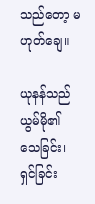သည်တော့ မဟုတ်ချေ။

ယုနန်သည် ယွမ်မို၏ သေခြင်း၊ ရှင်ခြင်း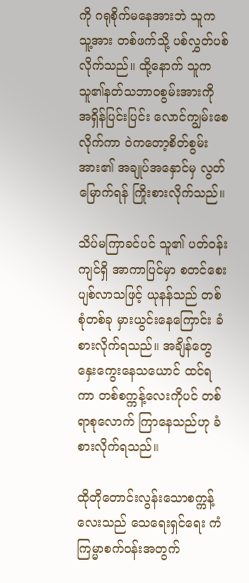ကို ဂရုစိုက်မနေအားဘဲ သူက သူ့အား တစ်ဖက်သို့ ပစ်လွှတ်ပစ်လိုက်သည်။ ထို့နောက် သူက သူ၏နတ်သဘာဝစွမ်းအားကို အရှိန်ပြင်းပြင်း လောင်ကျွမ်းစေလိုက်ကာ ဝဲကတော့စိတ်စွမ်းအား၏ အချုပ်အနှောင်မှ လွတ်မြောက်ရန် ကြိုးစားလိုက်သည်။

သိပ်မကြာခင်ပင် သူ၏ ပတ်ဝန်းကျင်ရှိ အာကာပြင်မှာ စတင်စေးပျစ်လာသဖြင့် ယုနန်သည် တစ်စုံတစ်ခု မှားယွင်းနေကြောင်း ခံစားလိုက်ရသည်။ အချိန်တွေ နှေးကွေးနေသယောင် ထင်ရကာ တစ်စက္ကန့်လေးကိုပင် တစ်ရာစုလောက် ကြာနေသည်ဟု ခံစားလိုက်ရသည်။

ထိုတိုတောင်းလွန်းသောစက္ကန့်လေးသည် သေရေးရှင်ရေး ကံကြမ္မာစက်ဝန်းအတွက်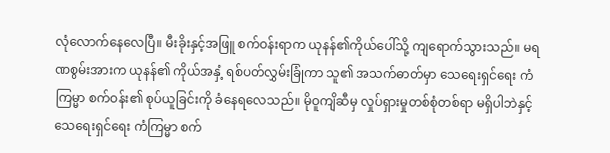လုံလောက်နေလေပြီ။ မီးခိုးနှင့်အဖြူ စက်ဝန်းရာက ယုနန်၏ကိုယ်ပေါ်သို့ ကျရောက်သွားသည်။ မရဏစွမ်းအားက ယုနန်၏ ကိုယ်အနှံ့ ရစ်ပတ်လွှမ်းခြုံကာ သူ၏ အသက်ဓာတ်မှာ သေရေးရှင်ရေး ကံကြမ္မာ စက်ဝန်း၏ စုပ်ယူခြင်းကို ခံနေရလေသည်။ မိုဝူကျိဆီမှ လှုပ်ရှားမှုတစ်စုံတစ်ရာ မရှိပါဘဲနှင့် သေရေးရှင်ရေး ကံကြမ္မာ စက်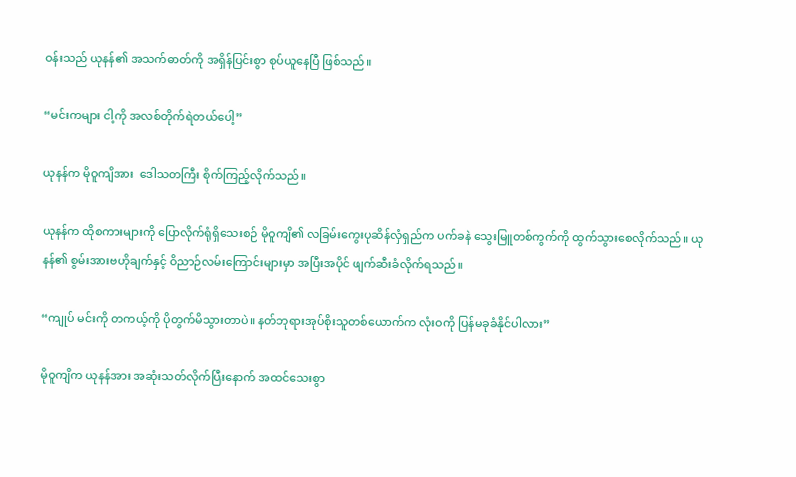ဝန်းသည် ယုနန်၏ အသက်ဓာတ်ကို အရှိန်ပြင်းစွာ စုပ်ယူနေပြီ ဖြစ်သည်။

“မင်းကများ ငါ့ကို အလစ်တိုက်ရဲတယ်ပေါ့”

ယုနန်က မိုဝူကျိအား  ဒေါသတကြီး စိုက်ကြည့်လိုက်သည်။

ယုနန်က ထိုစကားများကို ပြောလိုက်ရုံရှိသေးစဉ် မိုဝူကျိ၏ လခြမ်းကွေးပုဆိန်လှံရှည်က ပက်ခနဲ သွေးမြူတစ်ကွက်ကို ထွက်သွားစေလိုက်သည်။ ယုနန်၏ စွမ်းအားဗဟိုချက်နှင့် ဝိညာဉ်လမ်းကြောင်းများမှာ အပြီးအပိုင် ဖျက်ဆီးခံလိုက်ရသည်။

“ကျုပ် မင်းကို တကယ့်ကို ပိုတွက်မိသွားတာပဲ။ နတ်ဘုရားအုပ်စိုးသူတစ်ယောက်က လုံးဝကို ပြန်မခုခံနိုင်ပါလား”

မိုဝူကျိက ယုနန်အား အဆုံးသတ်လိုက်ပြီးနောက် အထင်သေးစွာ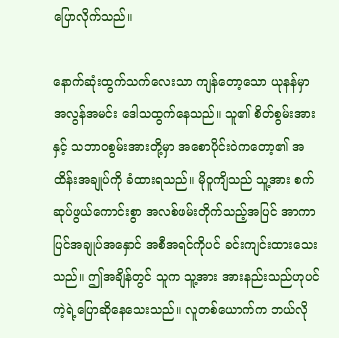ပြောလိုက်သည်။

နောက်ဆုံးထွက်သက်လေးသာ ကျန်တော့သော ယုနန်မှာ အလွန်အမင်း ဒေါသထွက်နေသည်။ သူ၏ စိတ်စွမ်းအားနှင့် သဘာဝစွမ်းအားတို့မှာ အစောပိုင်းဝဲကတော့၏ အထိန်းအချုပ်ကို ခံထားရသည်။ မိုဝူကျိသည် သူ့အား စက်ဆုပ်ဖွယ်ကောင်းစွာ အလစ်ဖမ်းတိုက်သည့်အပြင် အာကာပြင်အချုပ်အနှောင် အစီအရင်ကိုပင် ခင်းကျင်းထားသေးသည်။ ဤအချိန်တွင် သူက သူ့အား အားနည်းသည်ဟုပင် ကဲ့ရဲ့ပြောဆိုနေသေးသည်။ လူတစ်ယောက်က ဘယ်လို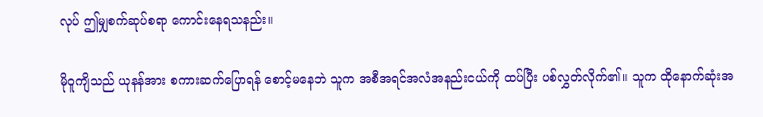လုပ် ဤမျှစက်ဆုပ်စရာ ကောင်းနေရသနည်း။

မိုဝူကျိသည် ယုနန်အား စကားဆက်ပြောရန် စောင့်မနေဘဲ သူက အစီအရင်အလံအနည်းငယ်ကို ထပ်ပြီး ပစ်လွှတ်လိုက်၏။ သူက ထိုနောက်ဆုံးအ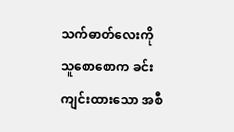သက်ဓာတ်လေးကို သူစောစောက ခင်းကျင်းထားသော အစီ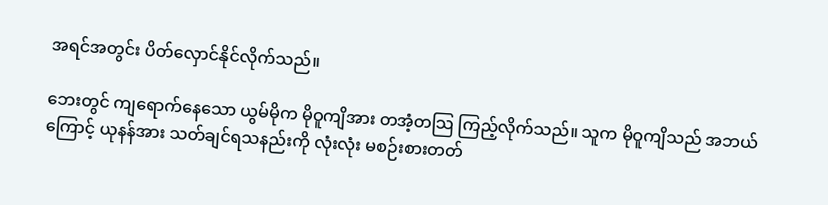အရင်အတွင်း ပိတ်လှောင်နိုင်လိုက်သည်။

ဘေးတွင် ကျရောက်နေသော ယွမ်မိုက မိုဝူကျိအား တအံ့တသြ ကြည့်လိုက်သည်။ သူက မိုဝူကျိသည် အဘယ်ကြောင့် ယုနန်အား သတ်ချင်ရသနည်းကို လုံးလုံး မစဉ်းစားတတ်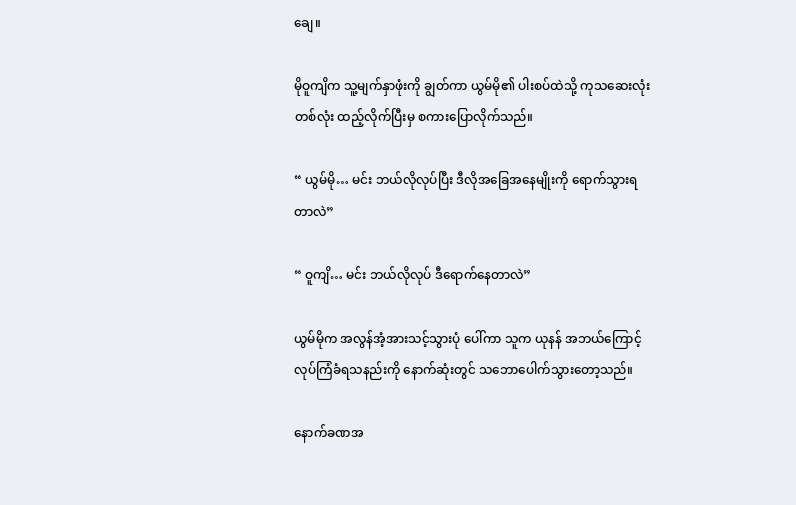ချေ။

မိုဝူကျိက သူ့မျက်နှာဖုံးကို ချွတ်ကာ ယွမ်မို၏ ပါးစပ်ထဲသို့ ကုသဆေးလုံးတစ်လုံး ထည့်လိုက်ပြီးမှ စကားပြောလိုက်သည်။

“ ယွမ်မို… မင်း ဘယ်လိုလုပ်ပြီး ဒီလိုအခြေအနေမျိုးကို ရောက်သွားရတာလဲ”

“ ဝူကျိ… မင်း ဘယ်လိုလုပ် ဒီရောက်နေတာလဲ”

ယွမ်မိုက အလွန်အံ့အားသင့်သွားပုံ ပေါ်ကာ သူက ယုနန် အဘယ်ကြောင့် လုပ်ကြံခံရသနည်းကို နောက်ဆုံးတွင် သဘောပေါက်သွားတော့သည်။

နောက်ခဏအ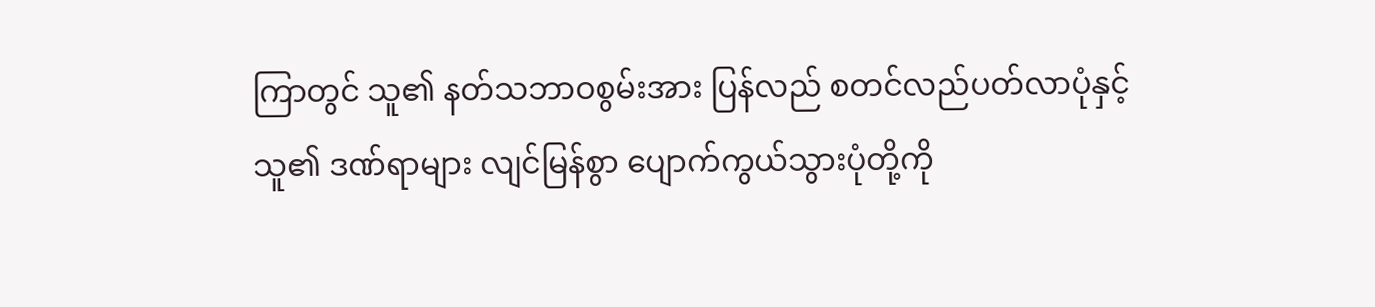ကြာတွင် သူ၏ နတ်သဘာဝစွမ်းအား ပြန်လည် စတင်လည်ပတ်လာပုံနှင့် သူ၏ ဒဏ်ရာများ လျင်မြန်စွာ ပျောက်ကွယ်သွားပုံတို့ကို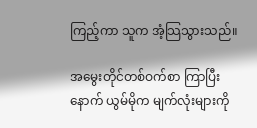ကြည့်ကာ သူက အံ့သြသွားသည်။

အမွေးတိုင်တစ်ဝက်စာ ကြာပြီးနောက် ယွမ်မိုက မျက်လုံးများကို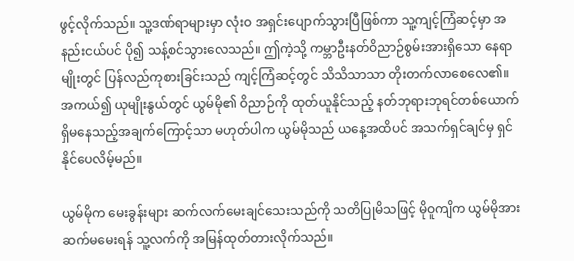ဖွင့်လိုက်သည်။ သူ့ဒဏ်ရာများမှာ လုံးဝ အရှင်းပျောက်သွားပြီဖြစ်ကာ သူ့ကျင့်ကြံဆင့်မှာ အနည်းငယ်ပင် ပို၍ သန့်စင်သွားလေသည်။ ဤကဲ့သို့ ကမ္ဘာဦးနတ်ဝိညာဉ်စွမ်းအားရှိသော နေရာမျိုးတွင် ပြန်လည်ကုစားခြင်းသည် ကျင့်ကြံဆင့်တွင် သိသိသာသာ တိုးတက်လာစေလေ၏။ အကယ်၍ ယုမျိုးနွယ်တွင် ယွမ်မို၏ ဝိညာဉ်ကို ထုတ်ယူနိုင်သည့် နတ်ဘုရားဘုရင်တစ်ယောက် ရှိမနေသည့်အချက်ကြောင့်သာ မဟုတ်ပါက ယွမ်မိုသည် ယနေ့အထိပင် အသက်ရှင်ချင်မှ ရှင်နိုင်ပေလိမ့်မည်။

ယွမ်မိုက မေးခွန်းများ ဆက်လက်မေးချင်သေးသည်ကို သတိပြုမိသဖြင့် မိုဝူကျိက ယွမ်မိုအား ဆက်မမေးရန် သူ့လက်ကို အမြန်ထုတ်တားလိုက်သည်။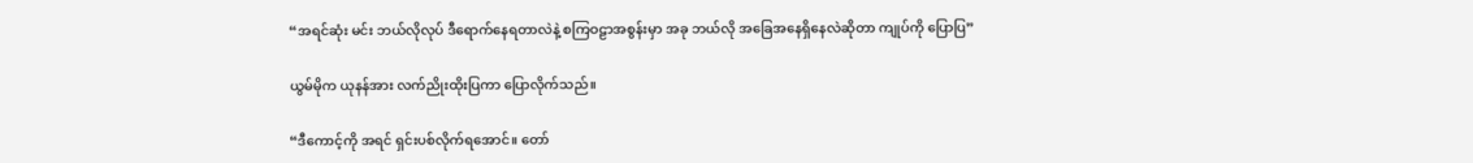“အရင်ဆုံး မင်း ဘယ်လိုလုပ် ဒီရောက်နေရတာလဲနဲ့ စကြဝဠာအစွန်းမှာ အခု ဘယ်လို အခြေအနေရှိနေလဲဆိုတာ ကျုပ်ကို ပြောပြ”

ယွမ်မိုက ယုနန်အား လက်ညိုးထိုးပြကာ ပြောလိုက်သည်။

“ဒီကောင့်ကို အရင် ရှင်းပစ်လိုက်ရအောင်။ တော်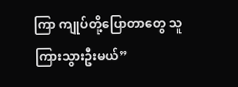ကြာ ကျုပ်တို့ပြောတာတွေ သူကြားသွားဦးမယ်”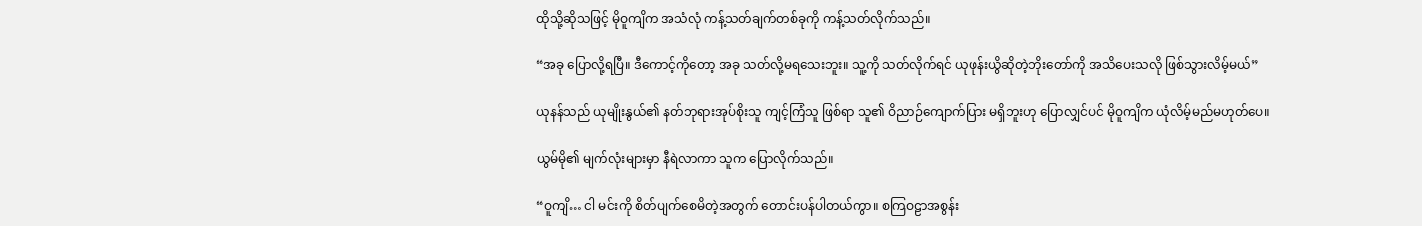ထိုသို့ဆိုသဖြင့် မိုဝူကျိက အသံလုံ ကန့်သတ်ချက်တစ်ခုကို ကန့်သတ်လိုက်သည်။

“အခု ပြောလို့ရပြီ။ ဒီကောင့်ကိုတော့ အခု သတ်လို့မရသေးဘူး။ သူ့ကို သတ်လိုက်ရင် ယုဖုန်းယွိဆိုတဲ့ဘိုးတော်ကို အသိပေးသလို ဖြစ်သွားလိမ့်မယ်”

ယုနန်သည် ယုမျိုးနွယ်၏ နတ်ဘုရားအုပ်စိုးသူ ကျင့်ကြံသူ ဖြစ်ရာ သူ၏ ဝိညာဉ်ကျောက်ပြား မရှိဘူးဟု ပြောလျှင်ပင် မိုဝူကျိက ယုံလိမ့်မည်မဟုတ်ပေ။

ယွမ်မို၏ မျက်လုံးများမှာ နီရဲလာကာ သူက ပြောလိုက်သည်။

“ဝူကျိ… ငါ မင်းကို စိတ်ပျက်စေမိတဲ့အတွက် တောင်းပန်ပါတယ်ကွာ။ စကြဝဠာအစွန်း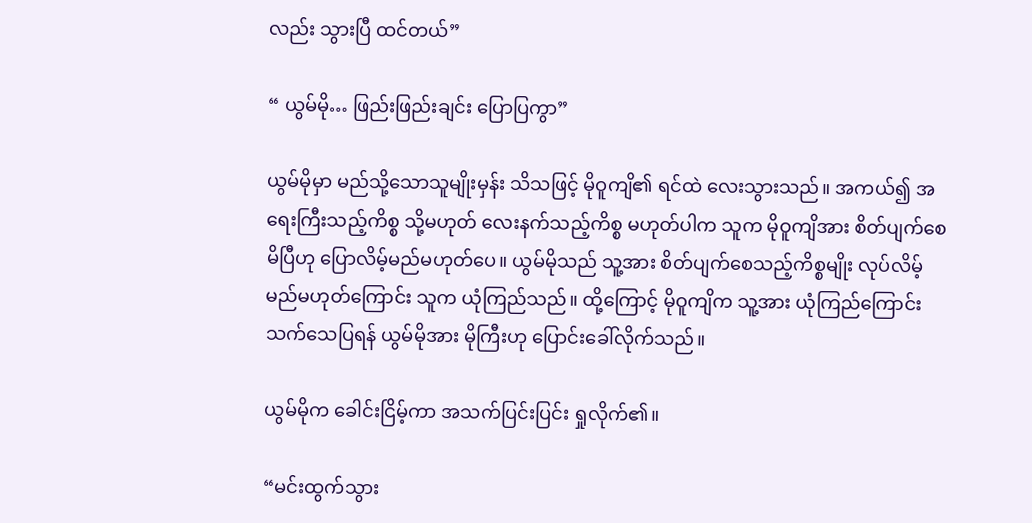လည်း သွားပြီ ထင်တယ်”

“ ယွမ်မို… ဖြည်းဖြည်းချင်း ပြောပြကွာ”

ယွမ်မိုမှာ မည်သို့သောသူမျိုးမှန်း သိသဖြင့် မိုဝူကျိ၏ ရင်ထဲ လေးသွားသည်။ အကယ်၍ အရေးကြီးသည့်ကိစ္စ သို့မဟုတ် လေးနက်သည့်ကိစ္စ မဟုတ်ပါက သူက မိုဝူကျိအား စိတ်ပျက်စေမိပြီဟု ပြောလိမ့်မည်မဟုတ်ပေ။ ယွမ်မိုသည် သူ့အား စိတ်ပျက်စေသည့်ကိစ္စမျိုး လုပ်လိမ့်မည်မဟုတ်ကြောင်း သူက ယုံကြည်သည်။ ထို့ကြောင့် မိုဝူကျိက သူ့အား ယုံကြည်ကြောင်း သက်သေပြရန် ယွမ်မိုအား မိုကြီးဟု ပြောင်းခေါ်လိုက်သည်။

ယွမ်မိုက ခေါင်းငြိမ့်ကာ အသက်ပြင်းပြင်း ရှုလိုက်၏။

“မင်းထွက်သွား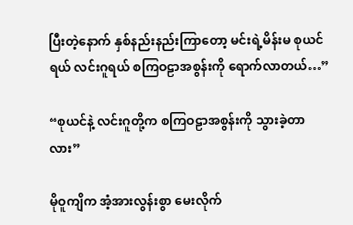ပြီးတဲ့နောက် နှစ်နည်းနည်းကြာတော့ မင်းရဲ့မိန်းမ စုယင်ရယ် လင်းဂူရယ် စကြဝဠာအစွန်းကို ရောက်လာတယ်…”

“စုယင်နဲ့ လင်းဂူတို့က စကြဝဠာအစွန်းကို သွားခဲ့တာလား”

မိုဝူကျိက အံ့အားလွန်းစွာ မေးလိုက်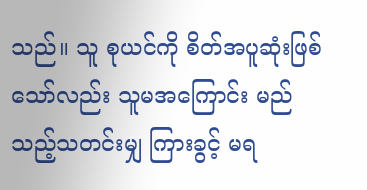သည်။ သူ စုယင်ကို စိတ်အပူဆုံးဖြစ်သော်လည်း သူမအကြောင်း မည်သည့်သတင်းမျှ ကြားခွင့် မရ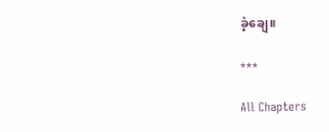ခဲ့ချေ။

***

All Chapters